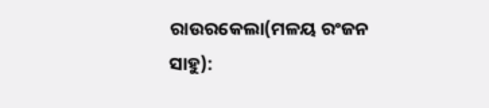ରାଉରକେଲା(ମଳୟ ରଂଜନ ସାହୁ):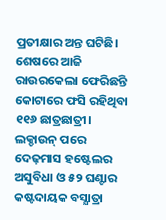ପ୍ରତୀକ୍ଷାର ଅନ୍ତ ଘଟିଛି। ଶେଷରେ ଆଜି ରାଉରକେଲା ଫେରିଛନ୍ତି କୋଟାରେ ଫସି ରହିଥିବା ୧୧୬ ଛାତ୍ରଛାତ୍ରୀ। ଲକ୍ଡାଉନ୍ ପରେ ଦେଢ଼ମାସ ହଷ୍ଟେଲର ଅସୁବିଧା ଓ ୫୨ ଘଣ୍ଟାର କଷ୍ଟଦାୟକ ବସ୍ଯାତ୍ରା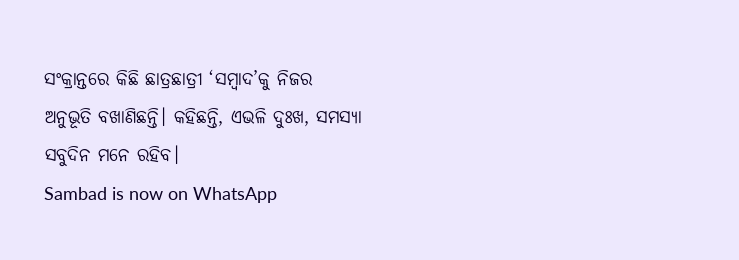ସଂକ୍ରାନ୍ତରେ କିଛି ଛାତ୍ରଛାତ୍ରୀ ‘ସମ୍ବାଦ’କୁ ନିଜର ଅନୁଭୂତି ବଖାଣିଛନ୍ତି। କହିଛନ୍ତି, ଏଭଳି ଦୁଃଖ, ସମସ୍ୟା ସବୁଦିନ ମନେ ରହିବ।
Sambad is now on WhatsApp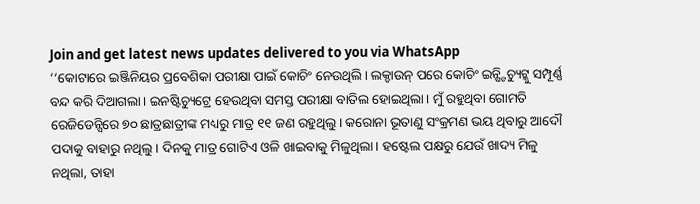Join and get latest news updates delivered to you via WhatsApp
‘‘କୋଟାରେ ଇଞ୍ଜିନିୟର ପ୍ରବେଶିକା ପରୀକ୍ଷା ପାଇଁ କୋଚିଂ ନେଉଥିଲି। ଲକ୍ଡାଉନ୍ ପରେ କୋଚିଂ ଇନ୍ଷ୍ଟିଚ୍ୟୁଟ୍କୁ ସମ୍ପୂର୍ଣ୍ଣ ବନ୍ଦ କରି ଦିଆଗଲା। ଇନଷ୍ଟିଚ୍ୟୁଟ୍ରେ ହେଉଥିବା ସମସ୍ତ ପରୀକ୍ଷା ବାତିଲ ହୋଇଥିଲା। ମୁଁ ରହୁଥିବା ଗୋମତି ରେଜିଡେନ୍ସିରେ ୭୦ ଛାତ୍ରଛାତ୍ରୀଙ୍କ ମଧ୍ୟରୁ ମାତ୍ର ୧୧ ଜଣ ରହୁଥିଲୁ। କରୋନା ଭୂତାଣୁ ସଂକ୍ରମଣ ଭୟ ଥିବାରୁ ଆଦୌ ପଦାକୁ ବାହାରୁ ନଥିଲୁ। ଦିନକୁ ମାତ୍ର ଗୋଟିଏ ଓଳି ଖାଇବାକୁ ମିଳୁଥିଲା। ହଷ୍ଟେଲ ପକ୍ଷରୁ ଯେଉଁ ଖାଦ୍ୟ ମିଳୁ ନଥିଲା, ତାହା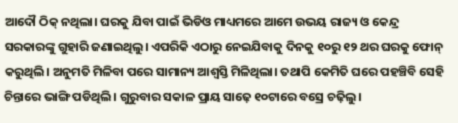ଆଦୌ ଠିକ୍ ନଥିଲା। ଘରକୁ ଯିବା ପାଇଁ ଭିଡିଓ ମାଧ୍ୟମରେ ଆମେ ଉଭୟ ରାଜ୍ୟ ଓ କେନ୍ଦ୍ର ସରକାରଙ୍କୁ ଗୁହାରି ଜଣାଇଥିଲୁ। ଏପରିକି ଏଠାରୁ ନେଇଯିବାକୁ ଦିନକୁ ୧୦ରୁ ୧୨ ଥର ଘରକୁ ଫୋନ୍ କରୁଥିଲି। ଅନୁମତି ମିଳିବା ପରେ ସାମାନ୍ୟ ଆଶ୍ବସ୍ତି ମିଳିଥିଲା। ତଥାପି କେମିତି ଘରେ ପହଞ୍ଚିବି ସେହି ଚିନ୍ତାରେ ଭାଙ୍ଗି ପଡିଥିଲି। ଗୁରୁବାର ସକାଳ ପ୍ରାୟ ସାଢ଼େ ୧୦ଟାରେ ବସ୍ରେ ଚଢ଼ିଲୁ।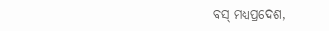ବସ୍ ମଧ୍ୟପ୍ରଦେଶ,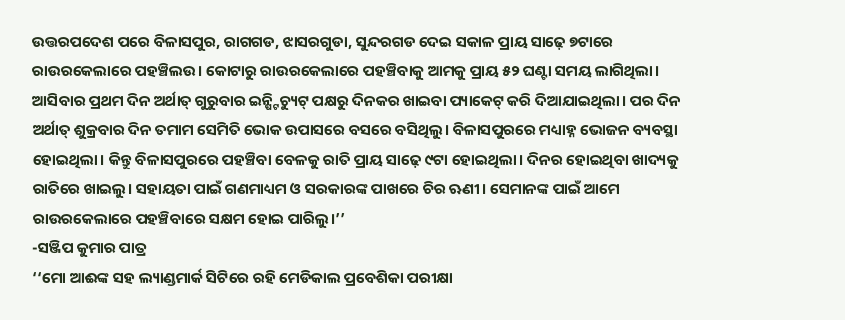ଉତ୍ତରପଦେଶ ପରେ ବିଳାସପୁର, ରାଗଗଡ, ଝାସରଗୁଡା, ସୁନ୍ଦରଗଡ ଦେଇ ସକାଳ ପ୍ରାୟ ସାଢ଼େ ୭ଟାରେ ରାଉରକେଲାରେ ପହଞ୍ଚିଲଉ। କୋଟାରୁ ରାଉରକେଲାରେ ପହଞ୍ଚିବାକୁ ଆମକୁ ପ୍ରାୟ ୫୨ ଘଣ୍ଟା ସମୟ ଲାଗିଥିଲା। ଆସିବାର ପ୍ରଥମ ଦିନ ଅର୍ଥାତ୍ ଗୁରୁବାର ଇନ୍ଷ୍ଟିଚ୍ୟୁଟ୍ ପକ୍ଷରୁ ଦିନକର ଖାଇବା ପ୍ୟାକେଟ୍ କରି ଦିଆଯାଇଥିଲା। ପର ଦିନ ଅର୍ଥାତ୍ ଶୁକ୍ରବାର ଦିନ ତମାମ ସେମିତି ଭୋକ ଉପାସରେ ବସରେ ବସିଥିଲୁ। ବିଳାସପୁରରେ ମଧ୍ୟାହ୍ନ ଭୋଜନ ବ୍ୟବସ୍ଥା ହୋଇଥିଲା। କିନ୍ତୁ ବିଳାସପୁରରେ ପହଞ୍ଚିବା ବେଳକୁ ରାତି ପ୍ରାୟ ସାଢ଼େ ୯ଟା ହୋଇଥିଲା। ଦିନର ହୋଇଥିବା ଖାଦ୍ୟକୁ ରାତିରେ ଖାଇଲୁ। ସହାୟତା ପାଇଁ ଗଣମାଧ୍ୟମ ଓ ସରକାରଙ୍କ ପାଖରେ ଚିର ଋଣୀ। ସେମାନଙ୍କ ପାଇଁ ଆମେ ରାଉରକେଲାରେ ପହଞ୍ଚିବାରେ ସକ୍ଷମ ହୋଇ ପାରିଲୁ।’’
-ସଞ୍ଜିପ କୁମାର ପାତ୍ର
‘‘ମୋ ଆଈଙ୍କ ସହ ଲ୍ୟାଣ୍ଡମାର୍କ ସିଟିରେ ରହି ମେଡିକାଲ ପ୍ରବେଶିକା ପରୀକ୍ଷା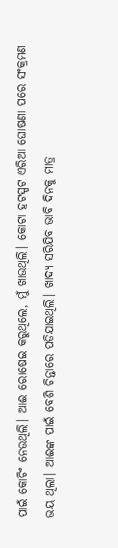ପାଇଁ କୋଚିଂ ନେଉଥିଲି। ଆଈ ରୋଷେଇ କରୁଥିଲେ, ମୁଁ ଖାଉଥିଲି। କୋଟା ହଟସ୍ପଟ ଏରିଆ ଘୋଷଣା ପରେ ସଂକ୍ରମଣ ଭୟ ଥିଲା। ଆଈଙ୍କ ପାଇଁ ବେଶି ଚିନ୍ତାରେ ପଡିଯାଇଥିଲି। ଖାଦ୍ୟ ସରିଯିବ ଭାବି ଦିନକୁ ମାତ୍ର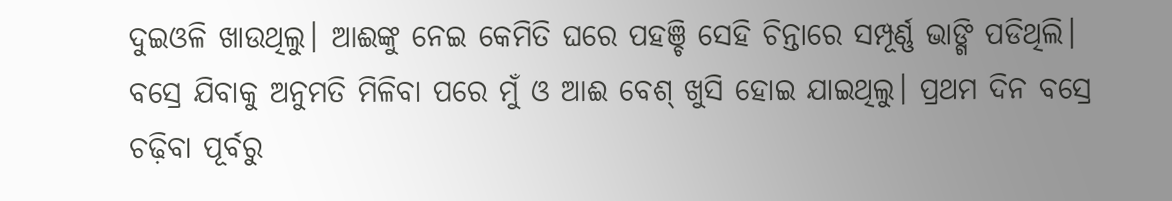ଦୁଇଓଳି ଖାଉଥିଲୁ। ଆଈଙ୍କୁ ନେଇ କେମିତି ଘରେ ପହଞ୍ଚି ସେହି ଚିନ୍ତାରେ ସମ୍ପୂର୍ଣ୍ଣ ଭାଙ୍ଗି ପଡିଥିଲି। ବସ୍ରେ ଯିବାକୁ ଅନୁମତି ମିଳିବା ପରେ ମୁଁ ଓ ଆଈ ବେଶ୍ ଖୁସି ହୋଇ ଯାଇଥିଲୁ। ପ୍ରଥମ ଦିନ ବସ୍ରେ ଚଢ଼ିବା ପୂର୍ବରୁ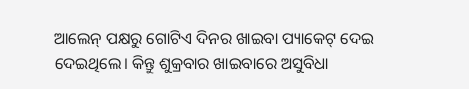ଆଲେନ୍ ପକ୍ଷରୁ ଗୋଟିଏ ଦିନର ଖାଇବା ପ୍ୟାକେଟ୍ ଦେଇ ଦେଇଥିଲେ। କିନ୍ତୁ ଶୁକ୍ରବାର ଖାଇବାରେ ଅସୁବିଧା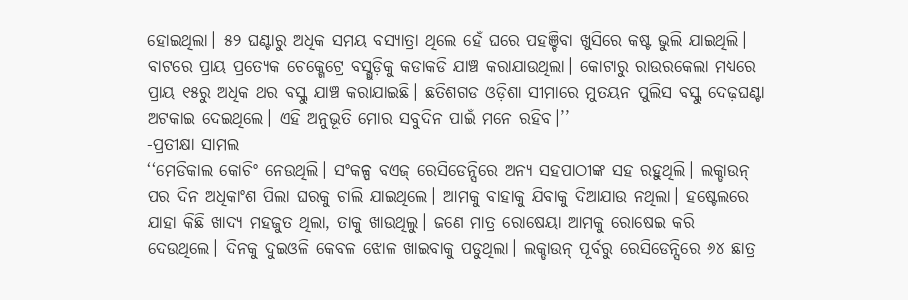ହୋଇଥିଲା। ୫୨ ଘଣ୍ଟାରୁ ଅଧିକ ସମୟ ବସ୍ଯାତ୍ରା ଥିଲେ ହେଁ ଘରେ ପହଞ୍ଚିବା ଖୁସିରେ କଷ୍ଟ ଭୁଲି ଯାଇଥିଲି। ବାଟରେ ପ୍ରାୟ ପ୍ରତ୍ୟେକ ଚେକ୍ଗେଟ୍ରେ ବସ୍ଗୁଡ଼ିକୁ କଡାକଡି ଯାଞ୍ଚ କରାଯାଉଥିଲା। କୋଟାରୁ ରାଉରକେଲା ମଧ୍ୟରେ ପ୍ରାୟ ୧୫ରୁ ଅଧିକ ଥର ବସ୍କୁ ଯାଞ୍ଚ କରାଯାଇଛି। ଛତିଶଗଡ ଓଡ଼ିଶା ସୀମାରେ ମୁତୟନ ପୁଲିସ ବସ୍କୁ ଦେଢ଼ଘଣ୍ଟା ଅଟକାଇ ଦେଇଥିଲେ। ଏହି ଅନୁଭୂତି ମୋର ସବୁଦିନ ପାଇଁ ମନେ ରହିବ।’’
-ପ୍ରତୀକ୍ଷା ସାମଲ
‘‘ମେଡିକାଲ କୋଚିଂ ନେଉଥିଲି। ସଂକଳ୍ପ ବଏଜ୍ ରେସିଡେନ୍ସିରେ ଅନ୍ୟ ସହପାଠୀଙ୍କ ସହ ରହୁଥିଲି। ଲକ୍ଡାଉନ୍ ପର ଦିନ ଅଧିକାଂଶ ପିଲା ଘରକୁ ଚାଲି ଯାଇଥିଲେ। ଆମକୁ ବାହାକୁ ଯିବାକୁ ଦିଆଯାଉ ନଥିଲା। ହଷ୍ଟେଲରେ ଯାହା କିଛି ଖାଦ୍ୟ ମହଜୁତ ଥିଲା, ତାକୁ ଖାଉଥିଲୁ। ଜଣେ ମାତ୍ର ରୋଷେୟା ଆମକୁ ରୋଷେଇ କରି ଦେଉଥିଲେ। ଦିନକୁ ଦୁଇଓଳି କେବଳ ଝୋଳ ଖାଇବାକୁ ପଡୁଥିଲା। ଲକ୍ଡାଉନ୍ ପୂର୍ବରୁ ରେସିଡେନ୍ସିରେ ୬୪ ଛାତ୍ର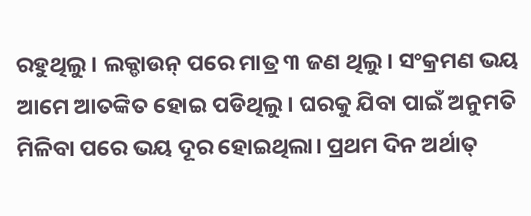ରହୁଥିଲୁ। ଲକ୍ଡାଉନ୍ ପରେ ମାତ୍ର ୩ ଜଣ ଥିଲୁ। ସଂକ୍ରମଣ ଭୟ ଆମେ ଆତଙ୍କିତ ହୋଇ ପଡିଥିଲୁ। ଘରକୁ ଯିବା ପାଇଁ ଅନୁମତି ମିଳିବା ପରେ ଭୟ ଦୂର ହୋଇଥିଲା। ପ୍ରଥମ ଦିନ ଅର୍ଥାତ୍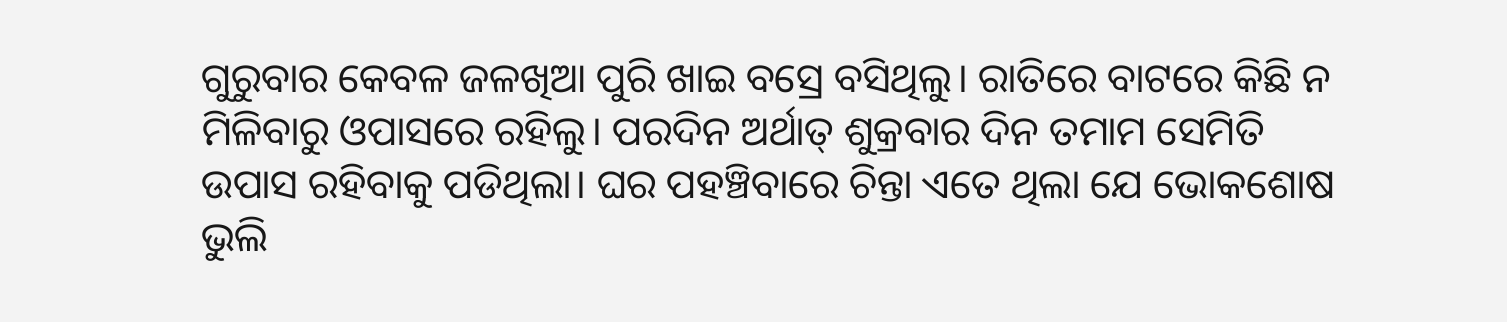ଗୁରୁବାର କେବଳ ଜଳଖିଆ ପୁରି ଖାଇ ବସ୍ରେ ବସିଥିଲୁ। ରାତିରେ ବାଟରେ କିଛି ନ ମିଳିବାରୁ ଓପାସରେ ରହିଲୁ। ପରଦିନ ଅର୍ଥାତ୍ ଶୁକ୍ରବାର ଦିନ ତମାମ ସେମିତି ଉପାସ ରହିବାକୁ ପଡିଥିଲା। ଘର ପହଞ୍ଚିବାରେ ଚିନ୍ତା ଏତେ ଥିଲା ଯେ ଭୋକଶୋଷ ଭୁଲି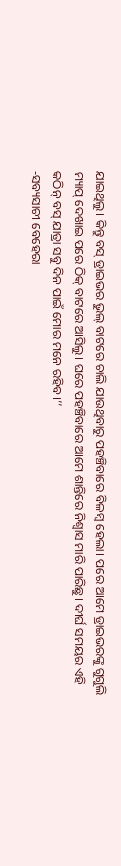ଯାଇଥିଲୁ। କିନ୍ତୁ ବସ୍ ଡ୍ରାଇଭର ଭୁଲ୍ ବାଟରେ ଚାଲି ଯାଉଥିବାରୁ ପହଞ୍ଚିବାରେ ବିଳମ୍ବ ହେଲା। ପରେ ଆମେ ଡ୍ରାଇଭରଙ୍କୁ ଗୁଗୁଲି ମ୍ୟାପ୍ ଦେଖାଇ ପରେ ଠିକ୍ ବାଟରେ ଆସିଲୁ। ଘରେ ପହଞ୍ଚିବାରେ ଆମେ ଶାନ୍ତିରେ ନିଶ୍ବାସ ମାରି ପାରିଛୁ। ଦୀର୍ଘ ସମୟର ଏହି କଠିନ୍ ବସ୍ ଯାତ୍ରା ସବୁ ଦିନ ପାଇଁ ମୋର ମନେ ରହିବ।’’
-ସବ୍ୟସାଚୀ ବେହେରା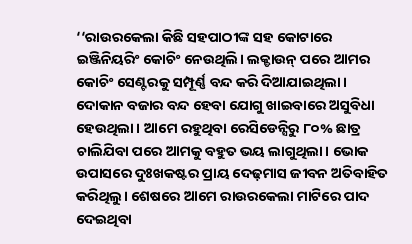‘‘ରାଉରକେଲା କିଛି ସହପାଠୀଙ୍କ ସହ କୋଟାରେ ଇଞ୍ଜିନିୟରିଂ କୋଚିଂ ନେଉଥିଲି। ଲକ୍ଡାଉନ୍ ପରେ ଆମର କୋଚିଂ ସେଣ୍ଟରକୁ ସମ୍ପୂର୍ଣ୍ଣ ବନ୍ଦ କରି ଦିଆଯାଇଥିଲା। ଦୋକାନ ବଜାର ବନ୍ଦ ହେବା ଯୋଗୁ ଖାଇବାରେ ଅସୁବିଧା ହେଉଥିଲା। ଆମେ ରହୁଥିବା ରେସିଡେନ୍ସିରୁ ୮୦% ଛାତ୍ର ଚାଲିଯିବା ପରେ ଆମକୁ ବହୁତ ଭୟ ଲାଗୁଥିଲା। ଭୋକ ଉପାସରେ ଦୁଃଖକଷ୍ଟର ପ୍ରାୟ ଦେଢ଼ମାସ ଜୀବନ ଅତିବାହିତ କରିଥିଲୁ। ଶେଷରେ ଆମେ ରାଉରକେଲା ମାଟିରେ ପାଦ ଦେଇଥିବା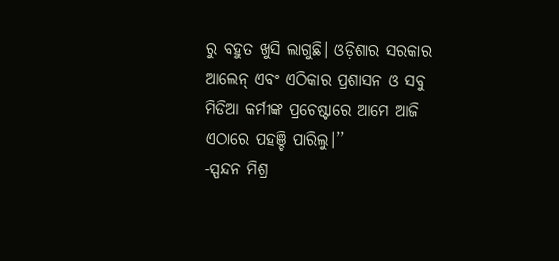ରୁ ବହୁତ ଖୁସି ଲାଗୁଛି। ଓଡ଼ିଶାର ସରକାର ଆଲେନ୍ ଏବଂ ଏଠିକାର ପ୍ରଶାସନ ଓ ସବୁ ମିଡିଆ କର୍ମୀଙ୍କ ପ୍ରଚେଷ୍ଟାରେ ଆମେ ଆଜି ଏଠାରେ ପହଞ୍ଚି ପାରିଲୁ।’’
-ସ୍ପନ୍ଦନ ମିଶ୍ର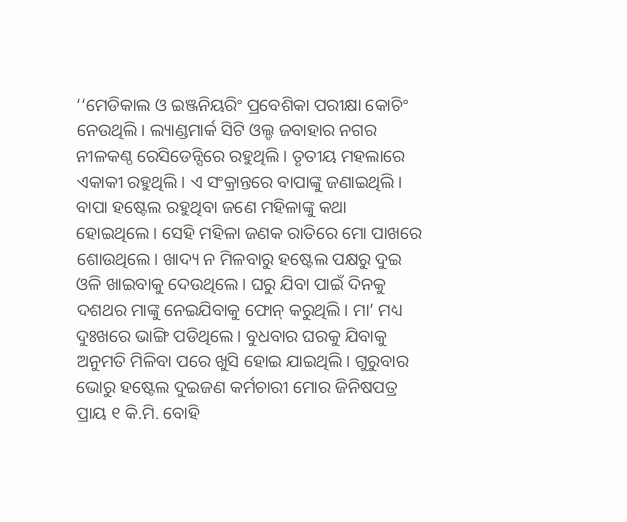‘‘ମେଡିକାଲ ଓ ଇଞ୍ଜନିୟରିଂ ପ୍ରବେଶିକା ପରୀକ୍ଷା କୋଚିଂ ନେଉଥିଲି। ଲ୍ୟାଣ୍ଡମାର୍କ ସିଟି ଓଲ୍ଡ ଜବାହାର ନଗର ନୀଳକଣ୍ଠ ରେସିଡେନ୍ସିରେ ରହୁଥିଲି। ତୃତୀୟ ମହଲାରେ ଏକାକୀ ରହୁଥିଲି। ଏ ସଂକ୍ରାନ୍ତରେ ବାପାଙ୍କୁ ଜଣାଇଥିଲି। ବାପା ହଷ୍ଟେଲ ରହୁଥିବା ଜଣେ ମହିଳାଙ୍କୁ କଥା ହୋଇଥିଲେ। ସେହି ମହିଳା ଜଣକ ରାତିରେ ମୋ ପାଖରେ ଶୋଉଥିଲେ। ଖାଦ୍ୟ ନ ମିଳବାରୁ ହଷ୍ଟେଲ ପକ୍ଷରୁ ଦୁଇ ଓଳି ଖାଇବାକୁ ଦେଉଥିଲେ। ଘରୁ ଯିବା ପାଇଁ ଦିନକୁ ଦଶଥର ମାଙ୍କୁ ନେଇଯିବାକୁ ଫୋନ୍ କରୁଥିଲି। ମା’ ମଧ୍ୟ ଦୁଃଖରେ ଭାଙ୍ଗି ପଡିଥିଲେ। ବୁଧବାର ଘରକୁ ଯିବାକୁ ଅନୁମତି ମିଳିବା ପରେ ଖୁସି ହୋଇ ଯାଇଥିଲି। ଗୁରୁବାର ଭୋରୁ ହଷ୍ଟେଲ ଦୁଇଜଣ କର୍ମଚାରୀ ମୋର ଜିନିଷପତ୍ର ପ୍ରାୟ ୧ କି.ମି. ବୋହି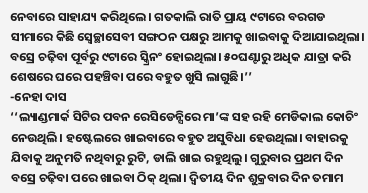ନେବାରେ ସାହାଯ୍ୟ କରିଥିଲେ। ଗତକାଲି ରାତି ପ୍ରାୟ ୯ଟାରେ ବରଗଡ ସୀମାରେ କିଛି ସ୍ବେଚ୍ଛାସେବୀ ସଙ୍ଗଠନ ପକ୍ଷରୁ ଆମକୁ ଖାଇବାକୁ ଦିଆଯାଇଥିଲା। ବସ୍ରେ ଚଢ଼ିବା ପୂର୍ବରୁ ୯ଟାରେ ସ୍କ୍ରିନଂ ହୋଇଥିଲା। ୫୦ଘଣ୍ଟାରୁ ଅଧିକ ଯାତ୍ରା କରି ଶେଷରେ ଘରେ ପହଞ୍ଚିବା ପରେ ବହୁତ ଖୁସି ଲାଗୁଛି।’’
-ନେହା ଦାସ
‘‘ଲ୍ୟାଣ୍ଡମାର୍କ ସିଟିର ପବନ ରେସିଡେନ୍ସିରେ ମା’ଙ୍କ ସହ ରହି ମେଡିକାଲ କୋଚିଂ ନେଉଥିଲି। ହଷ୍ଟେଲରେ ଖାଇବାରେ ବହୁତ ଅସୁବିଧା ହେଉଥିଲା। ବାହାରକୁ ଯିବାକୁ ଅନୁମତି ନଥିବାରୁ ରୁଟି, ଡାଲି ଖାଇ ରହୁଥିଲୁ। ଗୁରୁବାର ପ୍ରଥମ ଦିନ ବସ୍ରେ ଚଢ଼ିବା ପରେ ଖାଇବା ଠିକ୍ ଥିଲା। ଦ୍ବିତୀୟ ଦିନ ଶୁକ୍ରବାର ଦିନ ତମାମ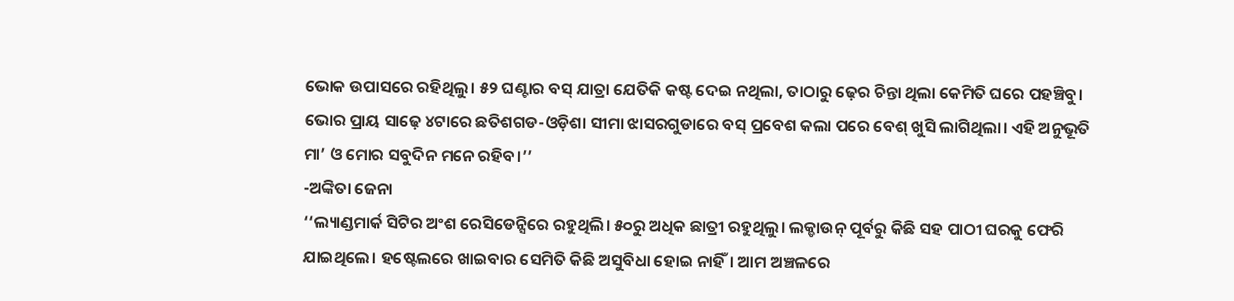ଭୋକ ଉପାସରେ ରହିଥିଲୁ। ୫୨ ଘଣ୍ଟାର ବସ୍ ଯାତ୍ରା ଯେତିକି କଷ୍ଟ ଦେଇ ନଥିଲା, ତାଠାରୁ ଢ଼େର ଚିନ୍ତା ଥିଲା କେମିତି ଘରେ ପହଞ୍ଚିବୁ। ଭୋର ପ୍ରାୟ ସାଢ଼େ ୪ଟାରେ ଛତିଶଗଡ-ଓଡ଼ିଶା ସୀମା ଝାସରଗୁଡାରେ ବସ୍ ପ୍ରବେଶ କଲା ପରେ ବେଶ୍ ଖୁସି ଲାଗିଥିଲା। ଏହି ଅନୁଭୂତି ମା’ ଓ ମୋର ସବୁଦିନ ମନେ ରହିବ।’’
-ଅଙ୍କିତା ଜେନା
‘‘ଲ୍ୟାଣ୍ଡମାର୍କ ସିଟିର ଅଂଶ ରେସିଡେନ୍ସିରେ ରହୁଥିଲି। ୫୦ରୁ ଅଧିକ ଛାତ୍ରୀ ରହୁଥିଲୁ। ଲକ୍ଡାଉନ୍ ପୂର୍ବରୁ କିଛି ସହ ପାଠୀ ଘରକୁ ଫେରି ଯାଇଥିଲେ। ହଷ୍ଟେଲରେ ଖାଇବାର ସେମିତି କିଛି ଅସୁବିଧା ହୋଇ ନାହିଁ। ଆମ ଅଞ୍ଚଳରେ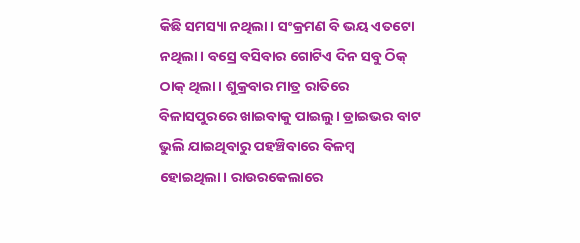କିଛି ସମସ୍ୟା ନଥିଲା। ସଂକ୍ରମଣ ବି ଭୟ ଏତଟୋ ନଥିଲା। ବସ୍ରେ ବସିବାର ଗୋଟିଏ ଦିନ ସବୁ ଠିକ୍ ଠାକ୍ ଥିଲା। ଶୁକ୍ରବାର ମାତ୍ର ରାତିରେ ବିଳାସପୁରରେ ଖାଇବାକୁ ପାଇଲୁ। ଡ୍ରାଇଭର ବାଟ ଭୁଲି ଯାଇଥିବାରୁ ପହଞ୍ଚିବାରେ ବିଳମ୍ବ ହୋଇଥିଲା। ରାଉରକେଲାରେ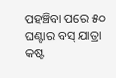ପହଞ୍ଚିବା ପରେ ୫୦ ଘଣ୍ଟାର ବସ୍ ଯାତ୍ରା କଷ୍ଟ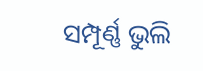ସମ୍ପୂର୍ଣ୍ଣ ଭୁଲି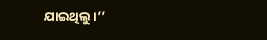ଯାଇଥିଲୁ।’’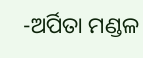-ଅର୍ପିତା ମଣ୍ଡଳ